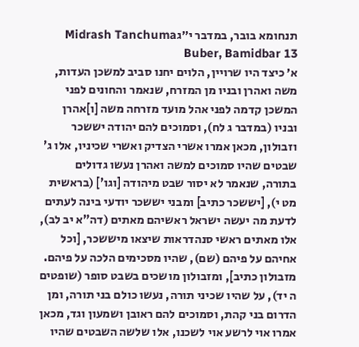תנחומא בובר, במדבר י״גMidrash Tanchuma Buber, Bamidbar 13
א׳ כיצד היו שרויין, הלוים יחנו סביב למשכן העדות, משה ואהרן ובניו מן המזרח, שנאמר והחונים לפני המשכן קדמה לפני אהל מועד מזרחה משה [ו]אהרן ובניו (במדבר ג לח), וסמוכים להם יהודה יששכר וזבולון, מכאן אמרו אשרי הצדיק ואשרי שכיניו, אלו ג' שבטים שהיו סמוכים למשה ואהרן נעשו גדולים בתורה, שנאמר לא יסור שבט מיהודה [וגו'] (בראשית מט י), [יששכר כתיב] ומבני יששכר יודעי בינה לעתים לדעת מה יעשה ישראל ראשיהם מאתים (דה"א יב לב), אלו מאתים ראשי סנהדראות שיצאו מיששכר, [וכל אחיהם על פיהם (שם), שהיו מסכימים הלכה על פיהם. מזבולון כתיב], ומזבולון מושכים בשבט סופר (שופטים ה יד), על שהיו שכיני תורה, נעשו כולם בני תורה, ומן הדרום בני קהת, וסמוכים להם ראובן ושמעון וגד, מכאן אמרו אוי לרשע אוי לשכנו, אלו שלשה השבטים שהיו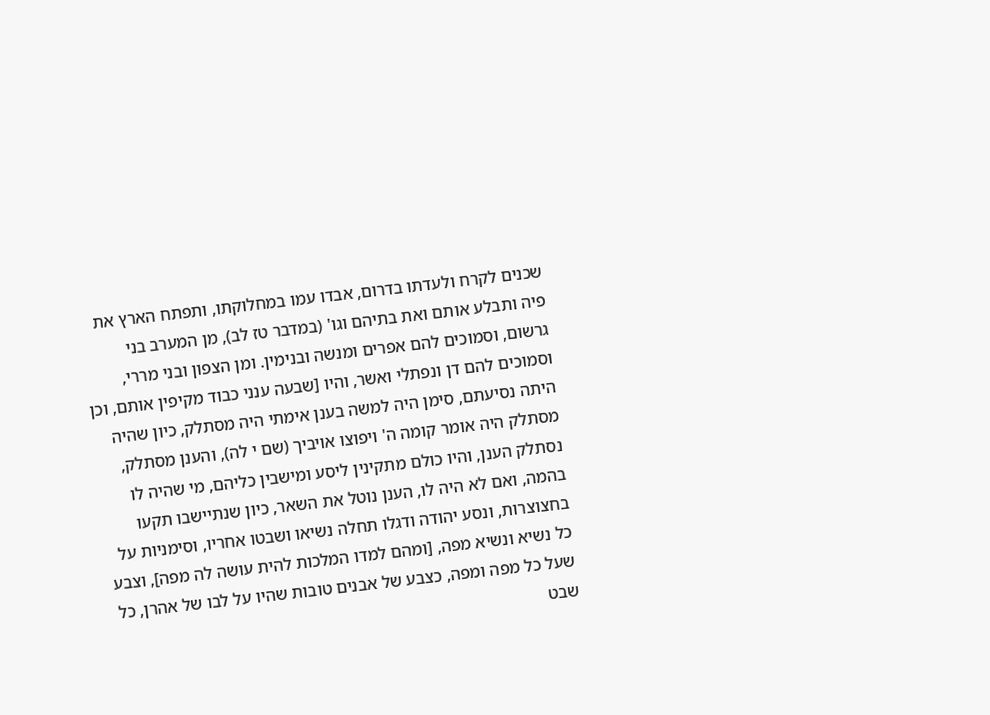שכנים לקרח ולעדתו בדרום, אבדו עמו במחלוקתו, ותפתח הארץ את פיה ותבלע אותם ואת בתיהם וגו' (במדבר טז לב), מן המערב בני גרשום, וסמוכים להם אפרים ומנשה ובנימין. ומן הצפון ובני מררי, וסמוכים להם דן ונפתלי ואשר, והיו [שבעה ענני כבוד מקיפין אותם, וכן היתה נסיעתם, סימן היה למשה בענן אימתי היה מסתלק, כיון שהיה מסתלק היה אומר קומה ה' ויפוצו אויביך (שם י לה), והענן מסתלק, נסתלק הענן, והיו כולם מתקינין ליסע ומישבין כליהם, מי שהיה לו בהמה, ואם לא היה לו, הענן נוטל את השאר, כיון שנתיישבו תקעו בחצוצרות, ונסע יהודה ודגלו תחלה נשיאו ושבטו אחריו, וסימניות על כל נשיא ונשיא מפה, [ומהם למדו המלכות להית עושה לה מפה], וצבע שעל כל מפה ומפה, כצבע של אבנים טובות שהיו על לבו של אהרן, כל שבט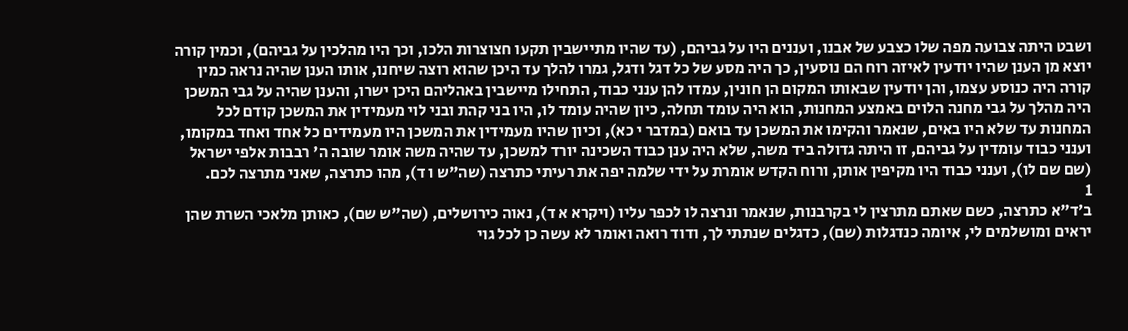ושבט היתה צבועה מפה שלו כצבע של אבנו, ועננים היו על גביהם, (עד שהיו מתיישבין תקעו חצוצרות הלכו, וכך היו מהלכין על גביהם), וכמין קורה יוצא מן הענן שהיו יודעין לאיזה רוח הם נוסעין, כך היה מסע של כל דגל ודגל, גמרו להלך עד היכן שהוא רוצה שיחנו, אותו הענן שהיה נראה כמין קורה היה כנוסע עצמו, והן יודעין שבאותו המקום הן חונין, עמדו להן ענני כבוד, התחילו מיישבין באהליהם היכן ישרו, והענן שהיה על גבי המשכן היה מהלך על גבי מחנה הלוים באמצע המחנות, הוא היה עומד תחלה, כיון שהיה עומד לו, היו בני קהת ובני לוי מעמידין את המשכן קודם לכל המחנות עד שלא היו באים, שנאמר והקימו את המשכן עד בואם (במדבר י כא), וכיון שהיו מעמידין את המשכן היו מעמידים כל אחד ואחד במקומו, וענני כבוד עומדין על גביהם, זו היתה גדולה ביד משה, שלא היה ענן כבוד השכינה יורד למשכן, עד שהיה משה אומר שובה ה' רבבות אלפי ישראל (שם שם לו), וענני כבוד היו מקיפין אותן, ורוח הקדש אומרת על ידי שלמה יפה את רעיתי כתרצה (שה"ש ו ד), מהו כתרצה, שאני מתרצה לכם.
1
ב׳ד"א כתרצה, כשם שאתם מתרצין לי בקרבנות, שנאמר ונרצה לו לכפר עליו (ויקרא א ד), נאוה כירושלים, (שה"ש שם), כאותן מלאכי השרת שהן יראים ומושלמים לי, איומה כנדגלות (שם), כדגלים שנתתי לך, ודוד רואה ואומר לא עשה כן לכל גוי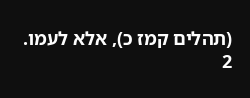(תהלים קמז כ), אלא לעמו.
2